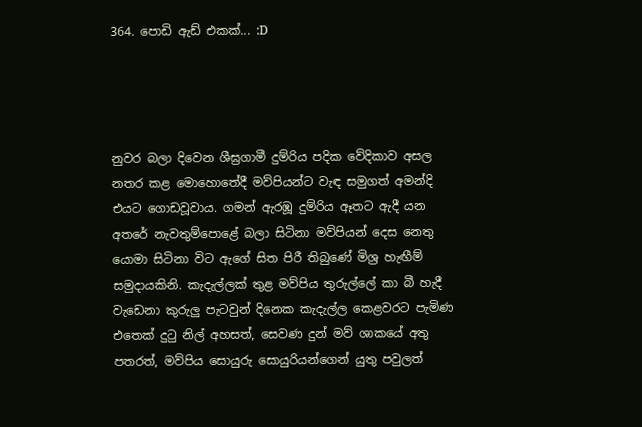364. පොඩි ඇඩ් එකක්... :D




නුවර බලා දිවෙන ශීඝ්‍රගාමී දුම්රිය පදික වේදිකාව අසල නතර කළ මොහොතේදී මව්පියන්ට වැඳ සමුගත් අමන්දි එයට ගොඩවූවාය. ගමන් ඇරඹූ දුම්රිය ඈතට ඇදී යන අතරේ නැවතුම්පොළේ බලා සිටිනා මව්පියන් දෙස නෙතු යොමා සිටිනා විට ඇගේ සිත පිරී තිබුණේ මිශ්‍ර හැඟීම් සමුදායකිනි. කැදැල්ලක් තුළ මව්පිය තුරුල්ලේ කා බී හැදී වැඩෙනා කුරුලු පැටවුන් දිනෙක කැදැල්ල කෙළවරට පැමිණ එතෙක් දුටු නිල් අහසත්, සෙවණ දුන් මව් ශාකයේ අතු පතරත්, මව්පිය සොයුරු සොයුරියන්ගෙන් යුතු පවුලත්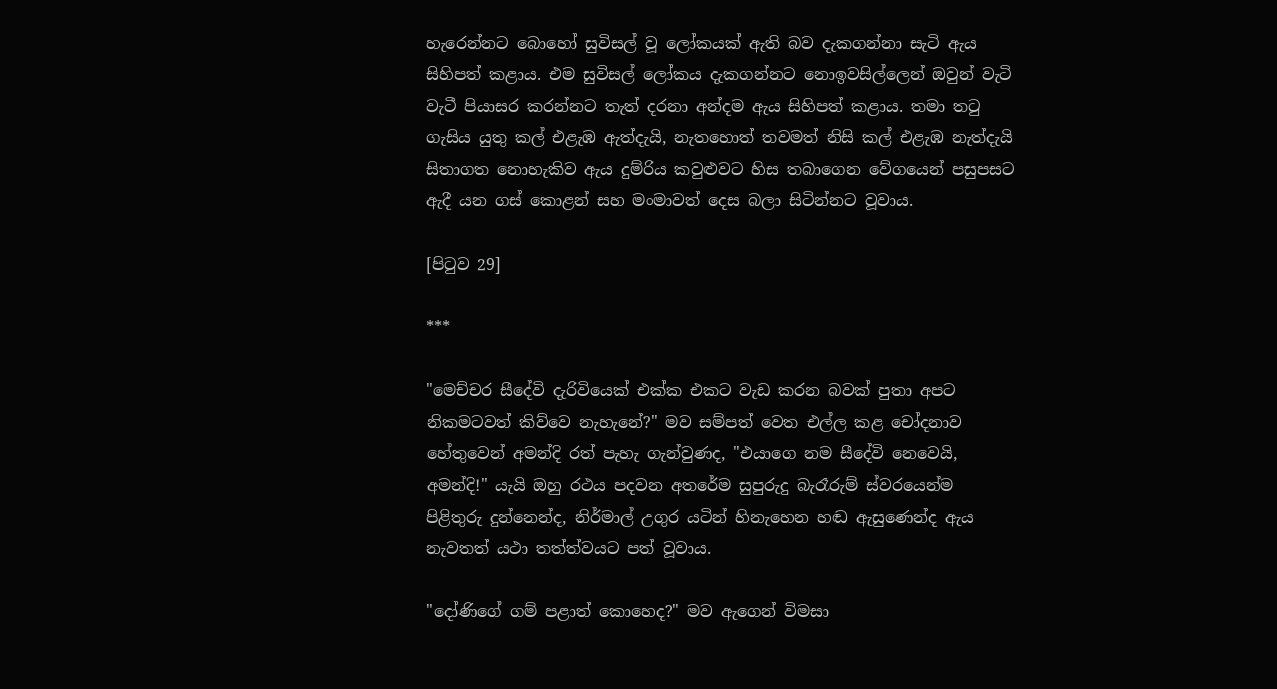හැරෙන්නට බොහෝ සුවිසල් වූ ලෝකයක් ඇති බව දැකගන්නා සැටි ඇය සිහිපත් කළාය. එම සුවිසල් ලෝකය දැකගන්නට නොඉවසිල්ලෙන් ඔවුන් වැටි වැටී පියාසර කරන්නට තැත් දරනා අන්දම ඇය සිහිපත් කළාය. තමා තටු ගැසිය යුතු කල් එළැඹ ඇත්දැයි, නැතහොත් තවමත් නිසි කල් එළැඹ නැත්දැයි සිතාගත නොහැකිව ඇය දුම්රිය කවුළුවට හිස තබාගෙන වේගයෙන් පසුපසට ඇදී යන ගස් කොළන් සහ මංමාවත් දෙස බලා සිටින්නට වූවාය.

[පිටුව 29]

***

"මෙච්චර සීදේවි දැරිවියෙක් එක්ක එකට වැඩ කරන බවක් පුතා අපට නිකමටවත් කිව්වෙ නැහැනේ?" මව සම්පත් වෙත එල්ල කළ චෝදනාව හේතුවෙන් අමන්දි රත් පැහැ ගැන්වුණද, "එයාගෙ නම සීදේවි නෙවෙයි, අමන්දි!" යැයි ඔහු රථය පදවන අතරේම සුපුරුදු බැරෑරුම් ස්වරයෙන්ම පිළිතුරු දුන්නෙන්ද, නිර්මාල් උගුර යටින් හිනැහෙන හඬ ඇසුණෙන්ද ඇය නැවතත් යථා තත්ත්වයට පත් වූවාය.

"දෝණිගේ ගම් පළාත් කොහෙද?" මව ඇගෙන් විමසා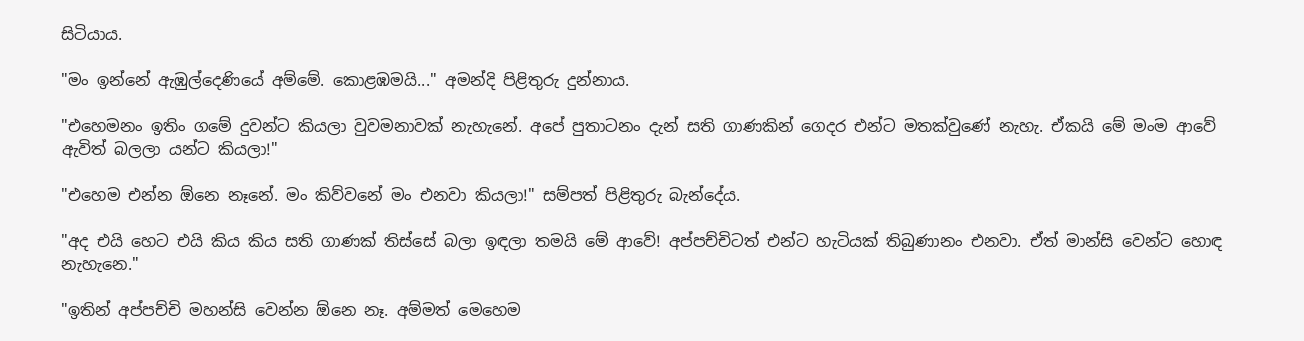සිටියාය.

"මං ඉන්නේ ඇඹුල්දෙණියේ අම්මේ. කොළඹමයි..." අමන්දි පිළිතුරු දුන්නාය.

"එහෙමනං ඉතිං ගමේ දුවන්ට කියලා වුවමනාවක් නැහැනේ. අපේ පුතාටනං දැන් සති ගාණකින් ගෙදර එන්ට මතක්වුණේ නැහැ. ඒකයි මේ මංම ආවේ ඇවිත් බලලා යන්ට කියලා!"

"එහෙම එන්න ඕනෙ නෑනේ. මං කිව්වනේ මං එනවා කියලා!" සම්පත් පිළිතුරු බැන්දේය.

"අද එයි හෙට එයි කිය කිය සති ගාණක් තිස්සේ බලා ඉඳලා තමයි මේ ආවේ! අප්පච්චිටත් එන්ට හැටියක් තිබුණානං එනවා. ඒත් මාන්සි වෙන්ට හොඳ නැහැනෙ."

"ඉතින් අප්පච්චි මහන්සි වෙන්න ඕනෙ නෑ. අම්මත් මෙහෙම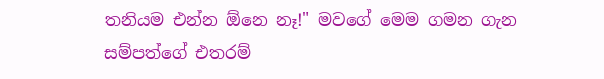තනියම එන්න ඕනෙ නෑ!" මවගේ මෙම ගමන ගැන සම්පත්ගේ එතරම්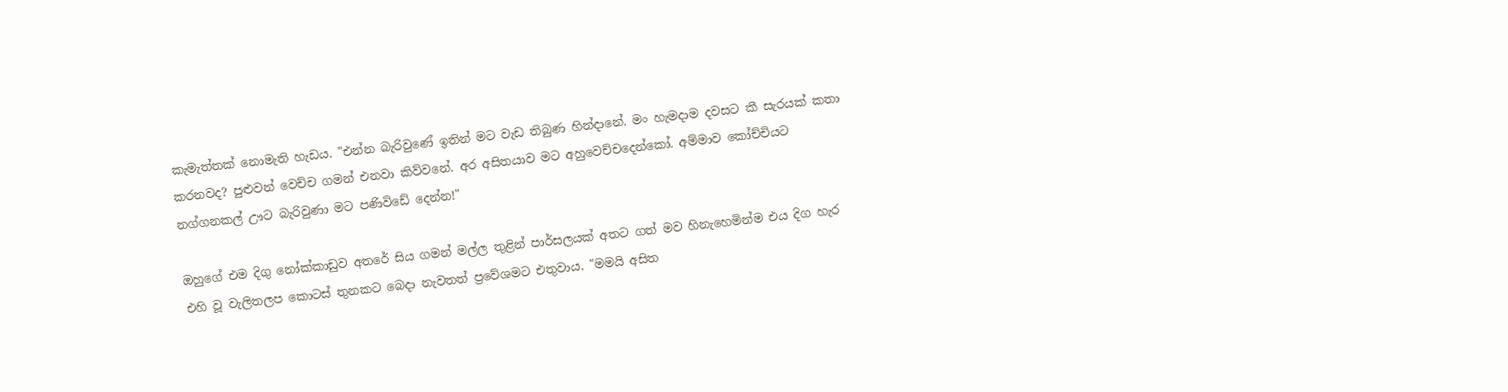කැමැත්තක් නොමැති හැඩය. "එන්න බැරිවුණේ ඉතින් මට වැඩ තිබුණ හින්දානේ. මං හැමදාම දවසට කී සැරයක් කතා කරනවද? පුළුවන් වෙච්ච ගමන් එනවා කිව්වනේ. අර අසිතයාව මට අහුවෙච්චදෙන්කෝ. අම්මාව කෝච්චියට නග්ගනකල් ඌට බැරිවුණා මට පණිවිඩේ දෙන්න!"

ඔහුගේ එම දිගු නෝක්කාඩුව අතරේ සිය ගමන් මල්ල තුළින් පාර්සලයක් අතට ගත් මව හිනැහෙමින්ම එය දිග හැර එහි වූ වැලිතලප කොටස් තුනකට බෙදා නැවතත් ප්‍රවේශමට එතුවාය. "මමයි අසිත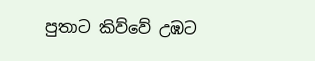පුතාට කිව්වේ උඹට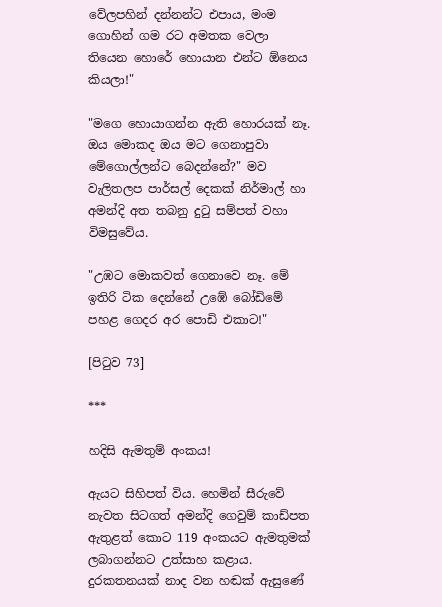වේලපහින් දන්නන්ට එපාය, මංම ගොහින් ගම රට අමතක වෙලා තියෙන හොරේ හොයාන එන්ට ඕනෙය කියලා!"

"මගෙ හොයාගන්න ඇති හොරයක් නෑ. ඔය මොකද ඔය මට ගෙනාපුවා මේගොල්ලන්ට බෙදන්නේ?" මව වැලිතලප පාර්සල් දෙකක් නිර්මාල් හා අමන්දි අත තබනු දුටු සම්පත් වහා විමසුවේය.

"උඹට මොකවත් ගෙනාවෙ නෑ. මේ ඉතිරි ටික දෙන්නේ උඹේ බෝඩිමේ පහළ ගෙදර අර පොඩි එකාට!"

[පිටුව 73]

***

හදිසි ඇමතුම් අංකය!

ඇයට සිහිපත් විය. හෙමින් සීරුවේ නැවත සිටගත් අමන්දි ගෙවුම් කාඩ්පත ඇතුළත් කොට 119 අංකයට ඇමතුමක් ලබාගන්නට උත්සාහ කළාය. දුරකතනයක් නාද වන හඬක් ඇසුණේ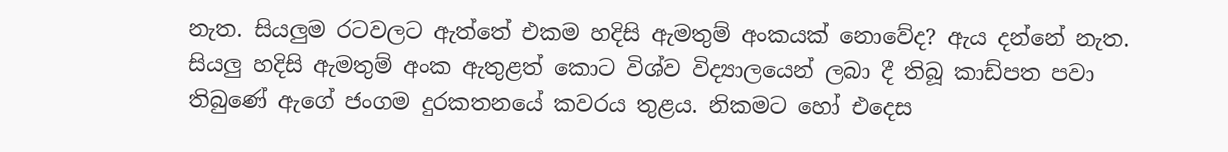නැත. සියලුම රටවලට ඇත්තේ එකම හදිසි ඇමතුම් අංකයක් නොවේද? ඇය දන්නේ නැත. සියලු හදිසි ඇමතුම් අංක ඇතුළත් කොට විශ්ව විද්‍යාලයෙන් ලබා දී තිබූ කාඩ්පත පවා තිබුණේ ඇගේ ජංගම දුරකතනයේ කවරය තුළය. නිකමට හෝ එදෙස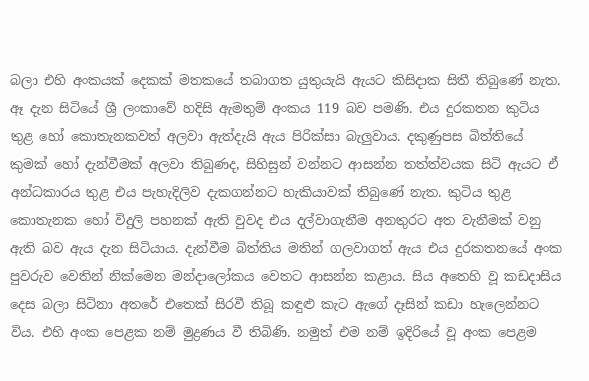බලා එහි අංකයක් දෙකක් මතකයේ තබාගත යුතුයැයි ඇයට කිසිදාක සිතී තිබුණේ නැත. ඈ දැන සිටියේ ශ්‍රී ලංකාවේ හදිසි ඇමතුම් අංකය 119 බව පමණි. එය දුරකතන කුටිය තුළ හෝ කොතැනකවත් අලවා ඇත්දැයි ඇය පිරික්සා බැලුවාය. දකුණුපස බිත්තියේ කුමක් හෝ දැන්වීමක් අලවා තිබුණද, සිහිසුන් වන්නට ආසන්න තත්ත්වයක සිටි ඇයට ඒ අන්ධකාරය තුළ එය පැහැදිලිව දැකගන්නට හැකියාවක් තිබුණේ නැත. කුටිය තුළ කොතැනක හෝ විදුලි පහනක් ඇති වුවද එය දල්වාගැනීම අනතුරට අත වැනීමක් වනු ඇති බව ඇය දැන සිටියාය. දැන්වීම බිත්තිය මතින් ගලවාගත් ඇය එය දුරකතනයේ අංක පුවරුව වෙතින් නික්මෙන මන්දාලෝකය වෙතට ආසන්න කළාය. සිය අතෙහි වූ කඩදාසිය දෙස බලා සිටිනා අතරේ එතෙක් සිරවී තිබූ කඳුළු කැට ඇගේ දෑසින් කඩා හැලෙන්නට විය. එහි අංක පෙළක නම් මුද්‍රණය වී තිබිණි. නමුත් එම නම් ඉදිරියේ වූ අංක පෙළම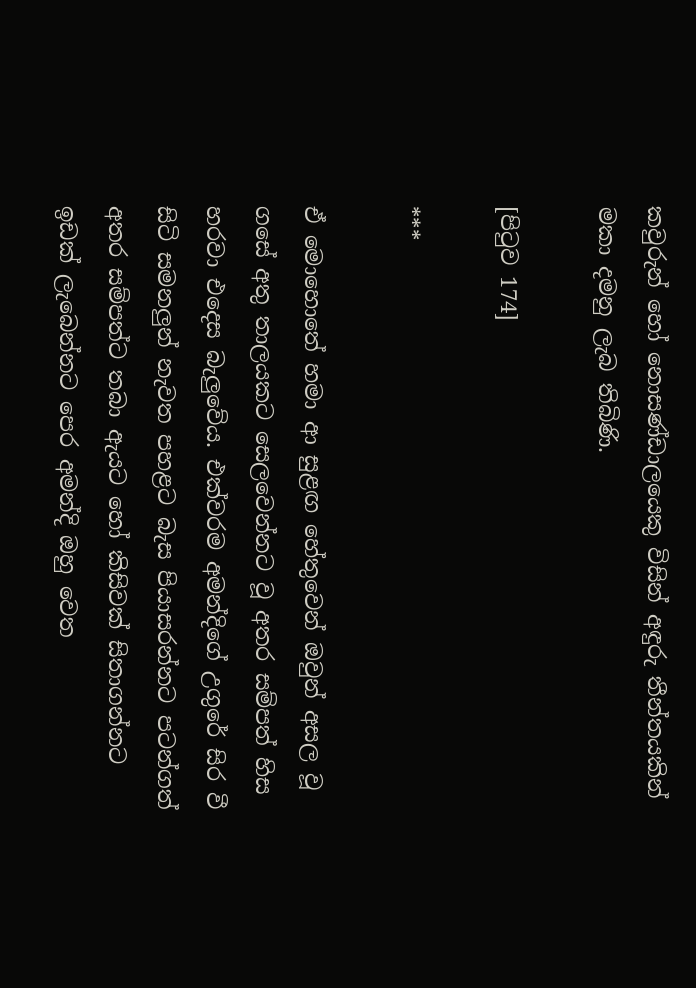කවුරුන් හෝ නොසණ්ඩාලයෙකු විසින් අඳුරු තීන්තයකින් මකා දමනු ලැබ තිබිණි.

[පිටුව 174]

***

ඒ මොහොතේ හමා ආ සුළඟ හේතුවෙන් ඔවුන් අසල වූ ගසේ අතු තාලයකට සෙලවෙන්නට වූ අතර සම්පත් හිස හරවා එදෙස බැලුවේය. එක්වරම අමන්දිගේ උගුරේ සිර වී සිටි සමනලුන් නැවත පහළට බැස පියාසරන්නට පටන්ගත් අතර සම්පත්ට තබා ඇයට හෝ කිසිවක් සිතාගන්නට ඉඩක් ලැබෙන්නට පෙර අමන්දි ඔහු වෙත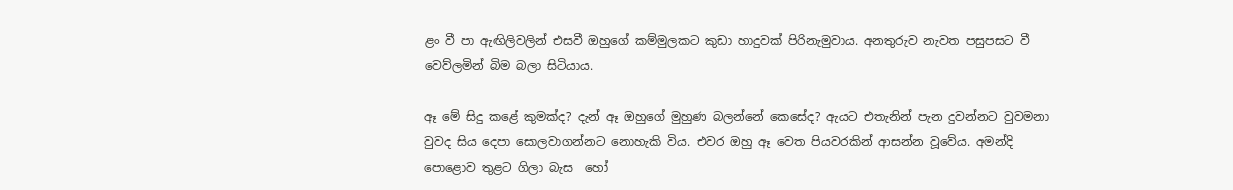ළං වී පා ඇඟිලිවලින් එසවී ඔහුගේ කම්මුලකට කුඩා හාදුවක් පිරිනැමුවාය. අනතුරුව නැවත පසුපසට වී වෙව්ලමින් බිම බලා සිටියාය.

ඈ මේ සිදු කළේ කුමක්ද? දැන් ඈ ඔහුගේ මුහුණ බලන්නේ කෙසේද? ඇයට එතැනින් පැන දුවන්නට වුවමනා වුවද සිය දෙපා සොලවාගන්නට නොහැකි විය. එවර ඔහු ඈ වෙත පියවරකින් ආසන්න වූවේය. අමන්දි පොළොව තුළට ගිලා බැස  හෝ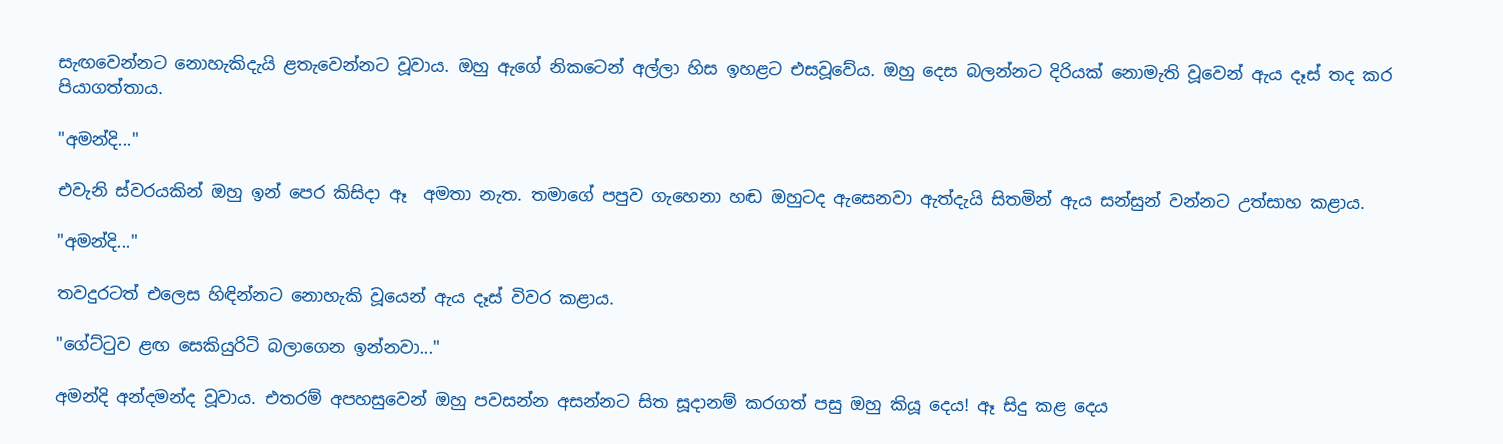සැඟවෙන්නට නොහැකිදැයි ළතැවෙන්නට වූවාය. ඔහු ඇගේ නිකටෙන් අල්ලා හිස ඉහළට එසවූවේය. ඔහු දෙස බලන්නට දිරියක් නොමැති වූවෙන් ඇය දෑස් තද කර පියාගත්තාය.

"අමන්දි..."

එවැනි ස්වරයකින් ඔහු ඉන් පෙර කිසිදා ඈ  අමතා නැත. තමාගේ පපුව ගැහෙනා හඬ ඔහුටද ඇසෙනවා ඇත්දැයි සිතමින් ඇය සන්සුන් වන්නට උත්සාහ කළාය.

"අමන්දි..."

තවදුරටත් එලෙස හිඳින්නට නොහැකි වූයෙන් ඇය දෑස් විවර කළාය.

"ගේට්ටුව ළඟ සෙකියුරිටි බලාගෙන ඉන්නවා..."

අමන්දි අන්දමන්ද වූවාය. එතරම් අපහසුවෙන් ඔහු පවසන්න අසන්නට සිත සූදානම් කරගත් පසු ඔහු කියූ දෙය! ඈ සිදු කළ දෙය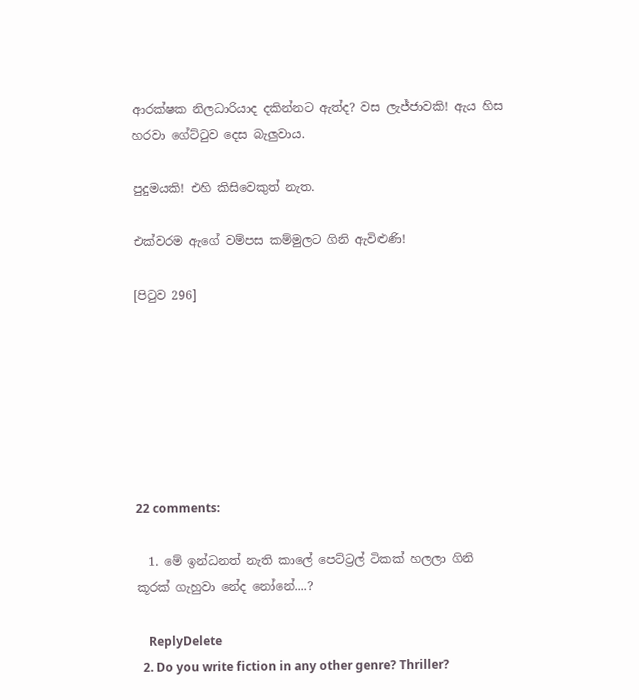ආරක්ෂක නිලධාරියාද දකින්නට ඇත්ද? වස ලැජ්ජාවකි! ඇය හිස හරවා ගේට්ටුව දෙස බැලුවාය.

පුදුමයකි! එහි කිසිවෙකුත් නැත.

එක්වරම ඇගේ වම්පස කම්මුලට ගිනි ඇවිළුණි!

[පිටුව 296]







22 comments:

  1. මේ ඉන්ධනත් නැති කාලේ පෙට්ට්‍රල් ටිකක් හලලා ගිනි කූරක් ගැහුවා නේද නෝනේ....?

    ReplyDelete
  2. Do you write fiction in any other genre? Thriller?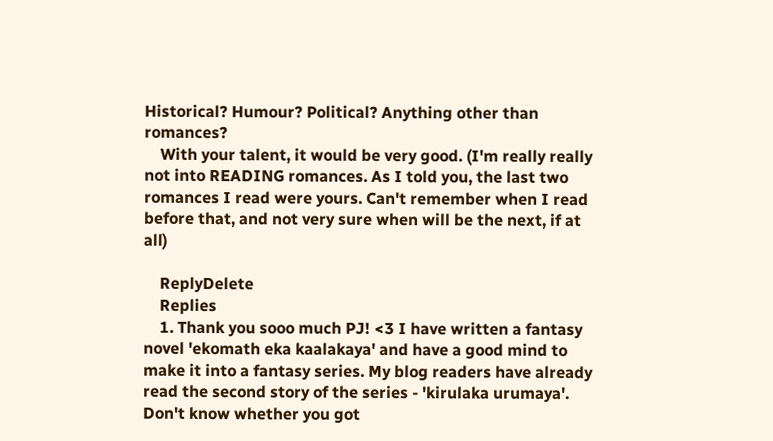Historical? Humour? Political? Anything other than romances?
    With your talent, it would be very good. (I'm really really not into READING romances. As I told you, the last two romances I read were yours. Can't remember when I read before that, and not very sure when will be the next, if at all)

    ReplyDelete
    Replies
    1. Thank you sooo much PJ! <3 I have written a fantasy novel 'ekomath eka kaalakaya' and have a good mind to make it into a fantasy series. My blog readers have already read the second story of the series - 'kirulaka urumaya'. Don't know whether you got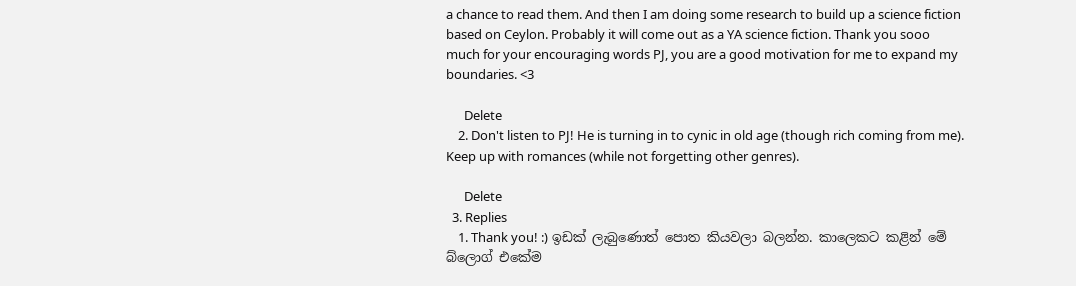a chance to read them. And then I am doing some research to build up a science fiction based on Ceylon. Probably it will come out as a YA science fiction. Thank you sooo much for your encouraging words PJ, you are a good motivation for me to expand my boundaries. <3

      Delete
    2. Don't listen to PJ! He is turning in to cynic in old age (though rich coming from me). Keep up with romances (while not forgetting other genres).

      Delete
  3. Replies
    1. Thank you! :) ඉඩක් ලැබුණොත් පොත කියවලා බලන්න. කාලෙකට කළින් මේ බ්ලොග් එකේම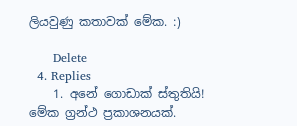ලියවුණු කතාවක් මේක. :)

      Delete
  4. Replies
    1. අනේ ගොඩාක් ස්තුතියි! මේක ග්‍රන්ථ ප්‍රකාශනයක්.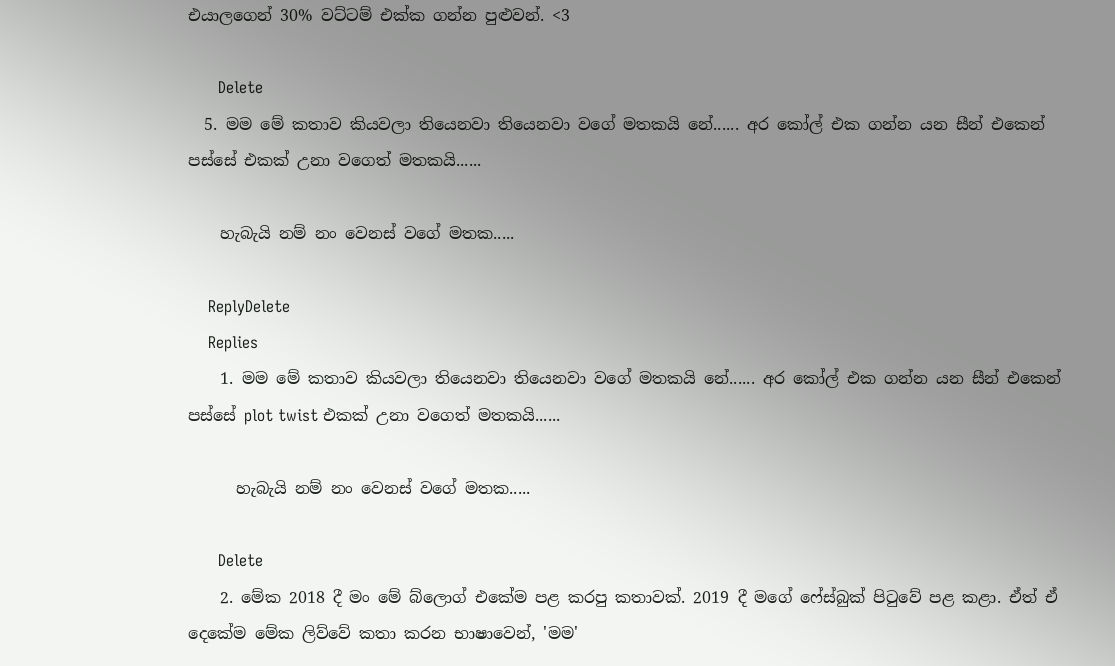එයාලගෙන් 30% වට්ටම් එක්ක ගන්න පුළුවන්. <3

      Delete
  5. මම මේ කතාව කියවලා තියෙනවා තියෙනවා වගේ මතකයි නේ...... අර කෝල් එක ගන්න යන සීන් එකෙන් පස්සේ එකක් උනා වගෙත් මතකයි......

    හැබැයි නම් නං වෙනස් වගේ මතක.....

    ReplyDelete
    Replies
    1. මම මේ කතාව කියවලා තියෙනවා තියෙනවා වගේ මතකයි නේ...... අර කෝල් එක ගන්න යන සීන් එකෙන් පස්සේ plot twist එකක් උනා වගෙත් මතකයි......

      හැබැයි නම් නං වෙනස් වගේ මතක.....

      Delete
    2. මේක 2018 දී මං මේ බ්ලොග් එකේම පළ කරපු කතාවක්. 2019 දී මගේ ෆේස්බුක් පිටුවේ පළ කළා. ඒත් ඒ දෙකේම මේක ලිව්වේ කතා කරන භාෂාවෙන්, 'මම'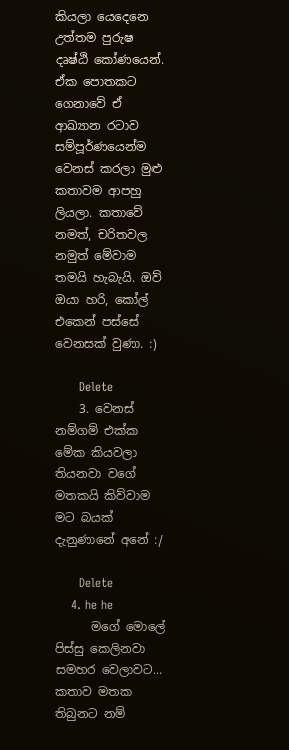කියලා යෙදෙනෙ උත්තම පුරුෂ දෘෂ්ඨි කෝණයෙන්. ඒක පොතකට ගෙනාවේ ඒ ආඛ්‍යාන රටාව සම්පූර්ණයෙන්ම වෙනස් කරලා මුළු කතාවම ආපහු ලියලා. කතාවේ නමත්, චරිතවල නමුත් මේවාම තමයි හැබැයි. ඔව් ඔයා හරි, කෝල් එකෙන් පස්සේ වෙනසක් වුණා. :)

      Delete
    3. වෙනස් නම්ගම් එක්ක මේක කියවලා තියනවා වගේ මතකයි කිව්වාම මට බයක් දැනුණානේ අනේ :/

      Delete
    4. he he
      මගේ මොලේ පිස්සු කෙලිනවා සමහර වෙලාවට... කතාව මතක තිබුනට නම්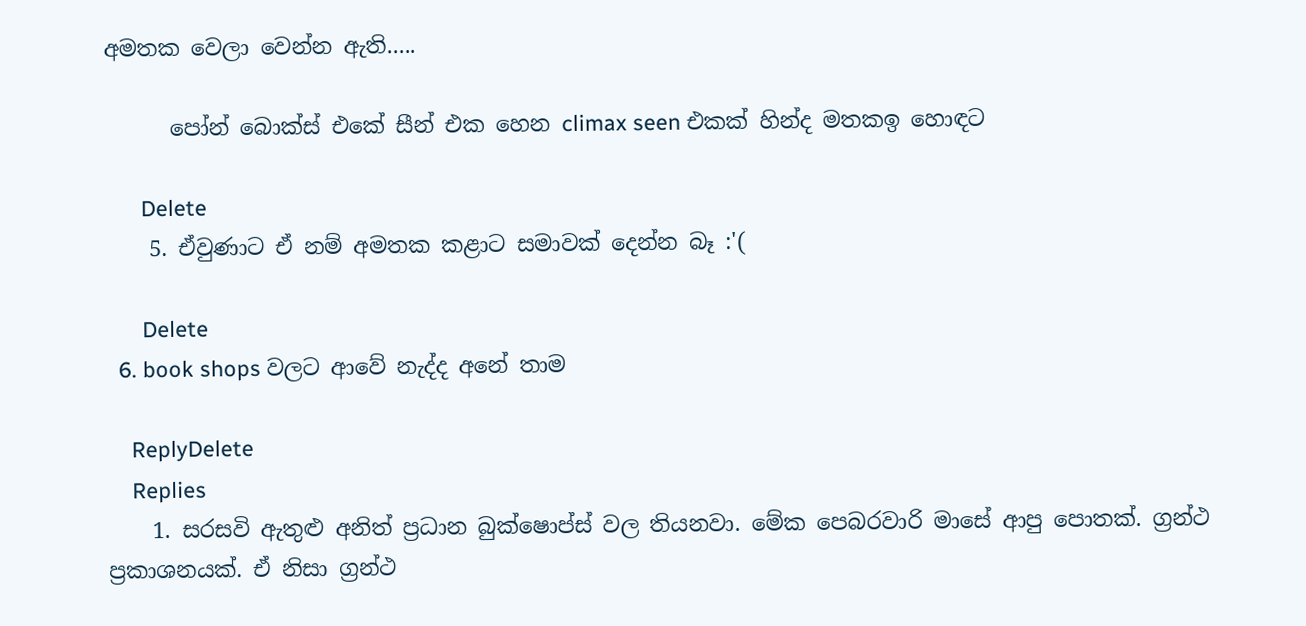අමතක වෙලා වෙන්න ඇති.....

      පෝන් බොක්ස් එකේ සීන් එක හෙන climax seen එකක් හින්ද මතකඉ හොඳට

      Delete
    5. ඒවුණාට ඒ නම් අමතක කළාට සමාවක් දෙන්න බෑ :'(

      Delete
  6. book shops වලට ආවේ නැද්ද අනේ තාම

    ReplyDelete
    Replies
    1. සරසවි ඇතුළු අනිත් ප්‍රධාන බුක්ෂොප්ස් වල තියනවා. මේක පෙබරවාරි මාසේ ආපු පොතක්. ග්‍රන්ථ ප්‍රකාශනයක්. ඒ නිසා ග්‍රන්ථ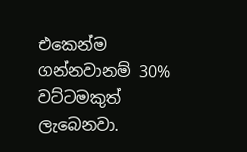එකෙන්ම ගන්නවානම් 30% වට්ටමකුත් ලැබෙනවා.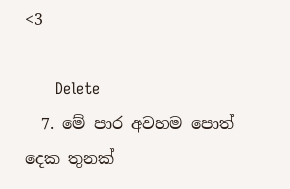<3

      Delete
  7. මේ පාර අවහම පොත් දෙක තුනක්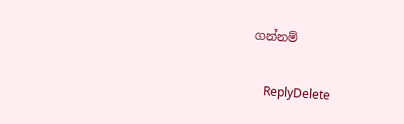ගන්නම්

    ReplyDelete